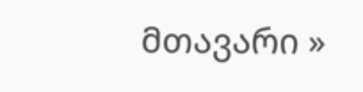მთავარი »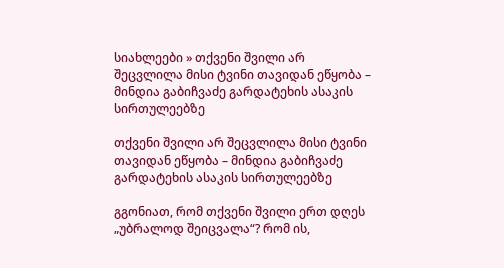სიახლეები » თქვენი შვილი არ შეცვლილა მისი ტვინი თავიდან ეწყობა – მინდია გაბიჩვაძე გარდატეხის ასაკის სირთულეებზე

თქვენი შვილი არ შეცვლილა მისი ტვინი თავიდან ეწყობა – მინდია გაბიჩვაძე გარდატეხის ასაკის სირთულეებზე

გგონიათ, რომ თქვენი შვილი ერთ დღეს „უბრალოდ შეიცვალა“? რომ ის,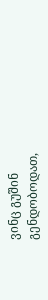ვინც გუშინ გენდობოდათ,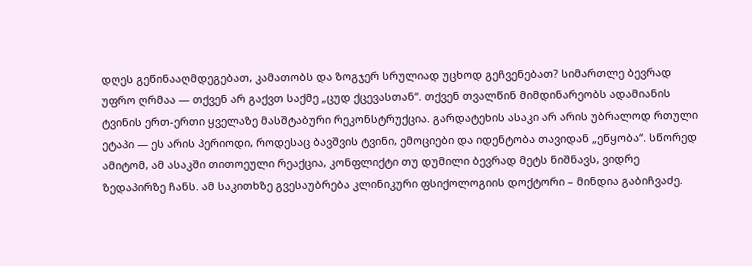დღეს გეწინააღმდეგებათ, კამათობს და ზოგჯერ სრულიად უცხოდ გეჩვენებათ? სიმართლე ბევრად უფრო ღრმაა — თქვენ არ გაქვთ საქმე „ცუდ ქცევასთან“. თქვენ თვალწინ მიმდინარეობს ადამიანის ტვინის ერთ-ერთი ყველაზე მასშტაბური რეკონსტრუქცია. გარდატეხის ასაკი არ არის უბრალოდ რთული ეტაპი — ეს არის პერიოდი, როდესაც ბავშვის ტვინი, ემოციები და იდენტობა თავიდან „ეწყობა“. სწორედ ამიტომ, ამ ასაკში თითოეული რეაქცია, კონფლიქტი თუ დუმილი ბევრად მეტს ნიშნავს, ვიდრე ზედაპირზე ჩანს. ამ საკითხზე გვესაუბრება კლინიკური ფსიქოლოგიის დოქტორი – მინდია გაბიჩვაძე.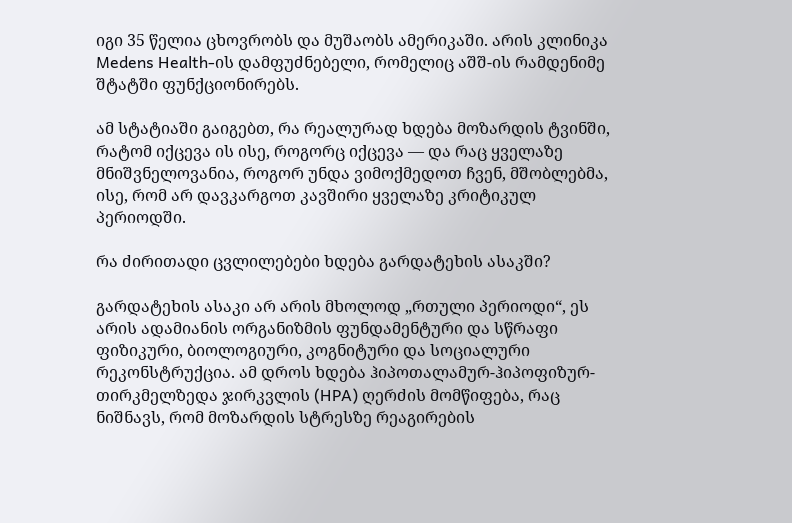იგი 35 წელია ცხოვრობს და მუშაობს ამერიკაში. არის კლინიკა Medens Health-ის დამფუძნებელი, რომელიც აშშ-ის რამდენიმე შტატში ფუნქციონირებს.

ამ სტატიაში გაიგებთ, რა რეალურად ხდება მოზარდის ტვინში, რატომ იქცევა ის ისე, როგორც იქცევა — და რაც ყველაზე მნიშვნელოვანია, როგორ უნდა ვიმოქმედოთ ჩვენ, მშობლებმა, ისე, რომ არ დავკარგოთ კავშირი ყველაზე კრიტიკულ პერიოდში.

რა ძირითადი ცვლილებები ხდება გარდატეხის ასაკში?

გარდატეხის ასაკი არ არის მხოლოდ „რთული პერიოდი“, ეს არის ადამიანის ორგანიზმის ფუნდამენტური და სწრაფი ფიზიკური, ბიოლოგიური, კოგნიტური და სოციალური რეკონსტრუქცია. ამ დროს ხდება ჰიპოთალამურ-ჰიპოფიზურ-თირკმელზედა ჯირკვლის (HPA) ღერძის მომწიფება, რაც ნიშნავს, რომ მოზარდის სტრესზე რეაგირების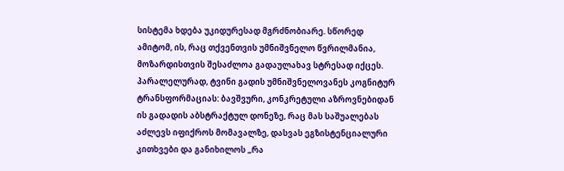სისტემა ხდება უკიდურესად მგრძნობიარე. სწორედ ამიტომ, ის, რაც თქვენთვის უმნიშვნელო წვრილმანია, მოზარდისთვის შესაძლოა გადაულახავ სტრესად იქცეს. პარალელურად, ტვინი გადის უმნიშვნელოვანეს კოგნიტურ ტრანსფორმაციას: ბავშვური, კონკრეტული აზროვნებიდან ის გადადის აბსტრაქტულ დონეზე, რაც მას საშუალებას აძლევს იფიქროს მომავალზე, დასვას ეგზისტენციალური კითხვები და განიხილოს „რა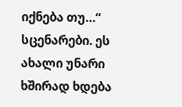იქნება თუ…“ სცენარები. ეს ახალი უნარი ხშირად ხდება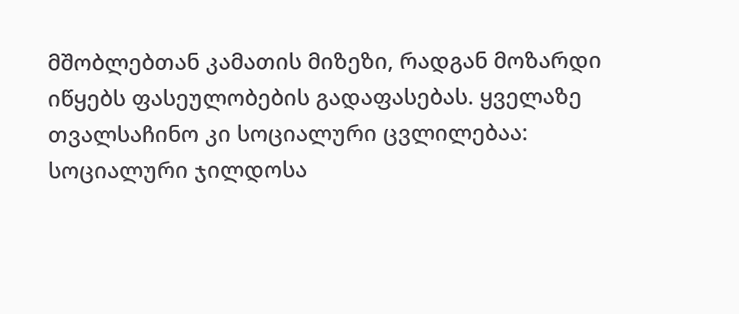მშობლებთან კამათის მიზეზი, რადგან მოზარდი იწყებს ფასეულობების გადაფასებას. ყველაზე თვალსაჩინო კი სოციალური ცვლილებაა: სოციალური ჯილდოსა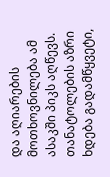და აღიარების მოთხოვნილება ამ ასაკში პიკს აღწევს. თანატოლების აზრი ხდება გადამწყვეტი,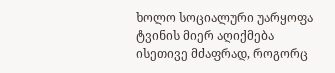ხოლო სოციალური უარყოფა ტვინის მიერ აღიქმება ისეთივე მძაფრად, როგორც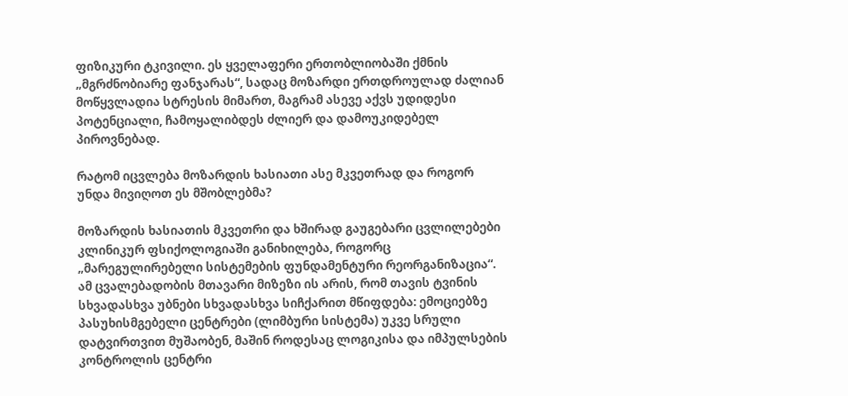ფიზიკური ტკივილი. ეს ყველაფერი ერთობლიობაში ქმნის „მგრძნობიარე ფანჯარას“, სადაც მოზარდი ერთდროულად ძალიან მოწყვლადია სტრესის მიმართ, მაგრამ ასევე აქვს უდიდესი პოტენციალი, ჩამოყალიბდეს ძლიერ და დამოუკიდებელ პიროვნებად.

რატომ იცვლება მოზარდის ხასიათი ასე მკვეთრად და როგორ უნდა მივიღოთ ეს მშობლებმა?

მოზარდის ხასიათის მკვეთრი და ხშირად გაუგებარი ცვლილებები კლინიკურ ფსიქოლოგიაში განიხილება, როგორც „მარეგულირებელი სისტემების ფუნდამენტური რეორგანიზაცია“. ამ ცვალებადობის მთავარი მიზეზი ის არის, რომ თავის ტვინის სხვადასხვა უბნები სხვადასხვა სიჩქარით მწიფდება: ემოციებზე პასუხისმგებელი ცენტრები (ლიმბური სისტემა) უკვე სრული დატვირთვით მუშაობენ, მაშინ როდესაც ლოგიკისა და იმპულსების კონტროლის ცენტრი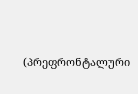(პრეფრონტალური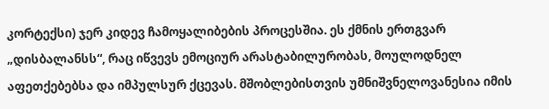კორტექსი) ჯერ კიდევ ჩამოყალიბების პროცესშია. ეს ქმნის ერთგვარ „დისბალანსს“, რაც იწვევს ემოციურ არასტაბილურობას, მოულოდნელ აფეთქებებსა და იმპულსურ ქცევას. მშობლებისთვის უმნიშვნელოვანესია იმის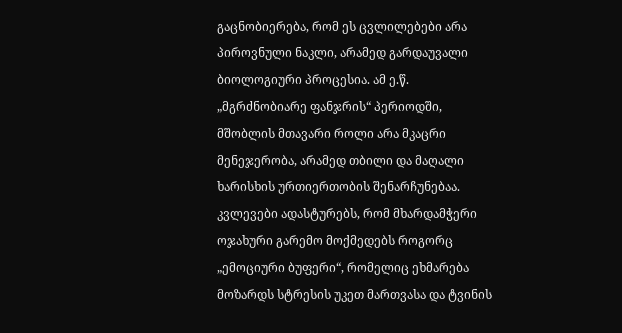გაცნობიერება, რომ ეს ცვლილებები არა პიროვნული ნაკლი, არამედ გარდაუვალი ბიოლოგიური პროცესია. ამ ე.წ. „მგრძნობიარე ფანჯრის“ პერიოდში, მშობლის მთავარი როლი არა მკაცრი მენეჯერობა, არამედ თბილი და მაღალი ხარისხის ურთიერთობის შენარჩუნებაა. კვლევები ადასტურებს, რომ მხარდამჭერი ოჯახური გარემო მოქმედებს როგორც „ემოციური ბუფერი“, რომელიც ეხმარება მოზარდს სტრესის უკეთ მართვასა და ტვინის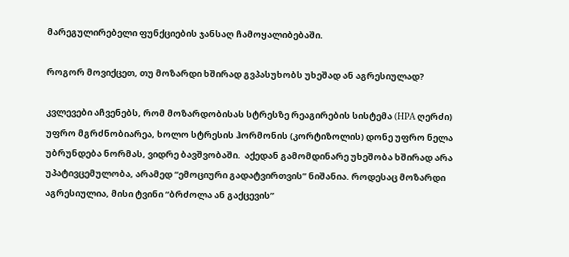მარეგულირებელი ფუნქციების ჯანსაღ ჩამოყალიბებაში.

როგორ მოვიქცეთ, თუ მოზარდი ხშირად გვპასუხობს უხეშად ან აგრესიულად?

კვლევები აჩვენებს, რომ მოზარდობისას სტრესზე რეაგირების სისტემა (HPA ღერძი) უფრო მგრძნობიარეა, ხოლო სტრესის ჰორმონის (კორტიზოლის) დონე უფრო ნელა უბრუნდება ნორმას, ვიდრე ბავშვობაში.  აქედან გამომდინარე უხეშობა ხშირად არა უპატივცემულობა, არამედ “ემოციური გადატვირთვის” ნიშანია. როდესაც მოზარდი აგრესიულია, მისი ტვინი “ბრძოლა ან გაქცევის”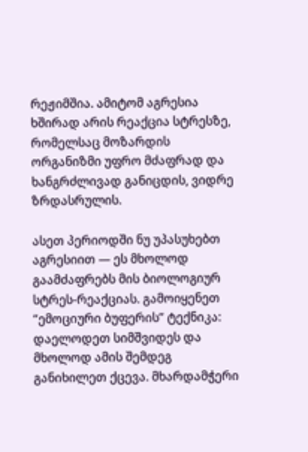რეჟიმშია. ამიტომ აგრესია ხშირად არის რეაქცია სტრესზე, რომელსაც მოზარდის ორგანიზმი უფრო მძაფრად და ხანგრძლივად განიცდის, ვიდრე ზრდასრულის.

ასეთ პერიოდში ნუ უპასუხებთ აგრესიით — ეს მხოლოდ გაამძაფრებს მის ბიოლოგიურ სტრეს-რეაქციას. გამოიყენეთ “ემოციური ბუფერის” ტექნიკა: დაელოდეთ სიმშვიდეს და მხოლოდ ამის შემდეგ განიხილეთ ქცევა. მხარდამჭერი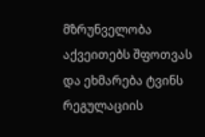მზრუნველობა აქვეითებს შფოთვას და ეხმარება ტვინს რეგულაციის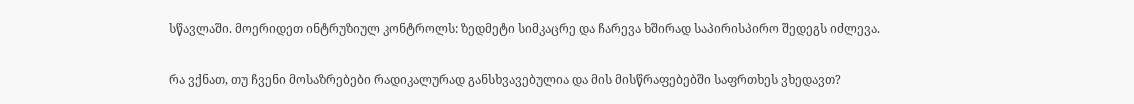სწავლაში. მოერიდეთ ინტრუზიულ კონტროლს: ზედმეტი სიმკაცრე და ჩარევა ხშირად საპირისპირო შედეგს იძლევა.

რა ვქნათ, თუ ჩვენი მოსაზრებები რადიკალურად განსხვავებულია და მის მისწრაფებებში საფრთხეს ვხედავთ?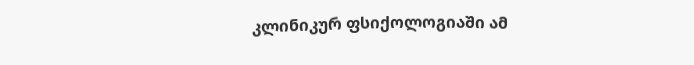კლინიკურ ფსიქოლოგიაში ამ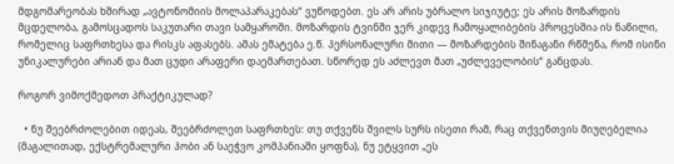მდგომარეობას ხშირად „ავტონომიის მოლაპარაკებას“ ვუწოდებთ. ეს არ არის უბრალო სიჯიუტე; ეს არის მოზარდის მცდელობა, გამოსცადოს საკუთარი თავი სამყაროში. მოზარდის ტვინში ჯერ კიდევ ჩამოყალიბების პროცესშია ის ნაწილი, რომელიც საფრთხესა და რისკს აფასებს. ამას ემატება ე.წ. პერსონალური მითი — მოზარდების შინაგანი რწმენა, რომ ისინი უნიკალურები არიან და მათ ცუდი არაფერი დაემართებათ. სწორედ ეს აძლევთ მათ „უძლეველობის“ განცდას.

როგორ ვიმოქმედოთ პრაქტიკულად?

  • ნუ შეებრძოლებით იდეას, შეებრძოლეთ საფრთხეს: თუ თქვენს შვილს სურს ისეთი რამ, რაც თქვენთვის მიუღებელია (მაგალითად, ექსტრემალური ჰობი ან საეჭვო კომპანიაში ყოფნა), ნუ ეტყვით „ეს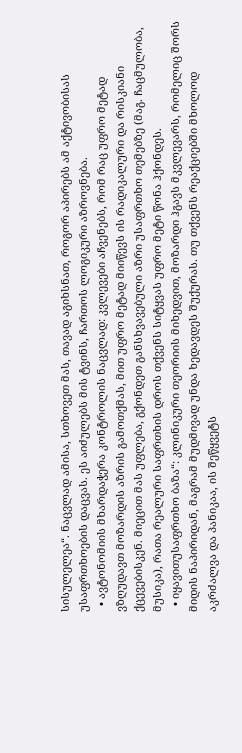სისულელეა“. ნაცვლად ამისა, სთხოვეთ მას, თავად აგიხსნათ, როგორ აპირებს ამ აქტივობისას უსაფრთხოების დაცვას. ეს აიძულებს მის ტვინს, ჩართოს ლოგიკური აზროვნება.
  • ავტონომიის მხარდაჭერა კონტროლის ნაცვლად: კვლევები აჩვენებს, რომ რაც უფრო მეტად ვზღუდავთ მოზარდის აზრის გამოთქმას, მით უფრო მეტად მიიწევს ის რადიკალური და რისკიანი ქცევებისკენ. მიეცით მას უფლება, გქონდეთ განსხვავებული აზრი უსაფრთხო თემებზე (მაგ. ჩაცმულობა, მუსიკა), რათა რეალური საფრთხის დროს თქვენს სიტყვას უფრო მეტი წონა ჰქონდეს.
  • იყავითუსაფრთხო ბაზა“: კლინიკური თეორიის მიხედვით, მოზარდი ჰგავს მკვლევარს, რომელიც შორს მიდის ნაპირიდან, მაგრამ მუდმივად უნდა ხედავდეს შუქურას. თუ თქვენს რეაქციებში მხოლოდ აკრძალვა და პანიკაა, ის შეწყვეტს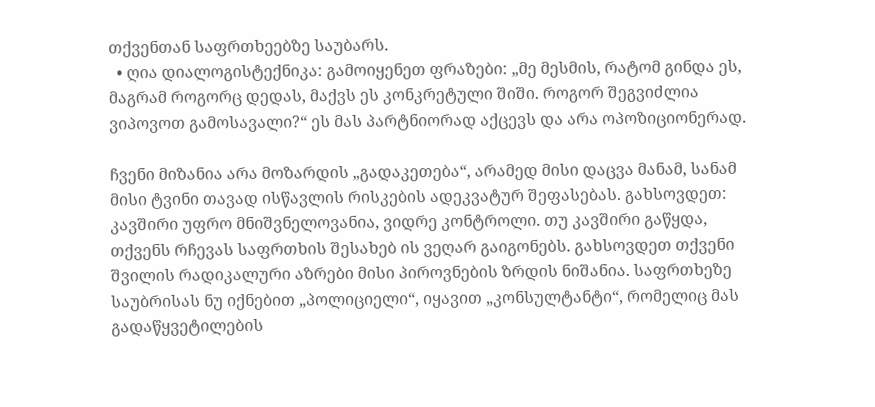თქვენთან საფრთხეებზე საუბარს.
  • ღია დიალოგისტექნიკა: გამოიყენეთ ფრაზები: „მე მესმის, რატომ გინდა ეს, მაგრამ როგორც დედას, მაქვს ეს კონკრეტული შიში. როგორ შეგვიძლია ვიპოვოთ გამოსავალი?“ ეს მას პარტნიორად აქცევს და არა ოპოზიციონერად.

ჩვენი მიზანია არა მოზარდის „გადაკეთება“, არამედ მისი დაცვა მანამ, სანამ მისი ტვინი თავად ისწავლის რისკების ადეკვატურ შეფასებას. გახსოვდეთ: კავშირი უფრო მნიშვნელოვანია, ვიდრე კონტროლი. თუ კავშირი გაწყდა, თქვენს რჩევას საფრთხის შესახებ ის ვეღარ გაიგონებს. გახსოვდეთ თქვენი შვილის რადიკალური აზრები მისი პიროვნების ზრდის ნიშანია. საფრთხეზე საუბრისას ნუ იქნებით „პოლიციელი“, იყავით „კონსულტანტი“, რომელიც მას გადაწყვეტილების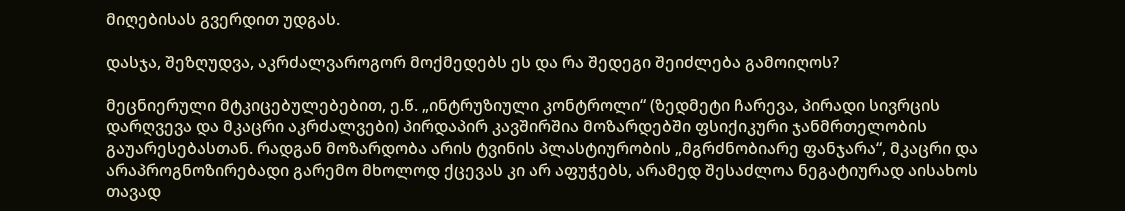მიღებისას გვერდით უდგას.

დასჯა, შეზღუდვა, აკრძალვაროგორ მოქმედებს ეს და რა შედეგი შეიძლება გამოიღოს?

მეცნიერული მტკიცებულებებით, ე.წ. „ინტრუზიული კონტროლი“ (ზედმეტი ჩარევა, პირადი სივრცის დარღვევა და მკაცრი აკრძალვები) პირდაპირ კავშირშია მოზარდებში ფსიქიკური ჯანმრთელობის გაუარესებასთან. რადგან მოზარდობა არის ტვინის პლასტიურობის „მგრძნობიარე ფანჯარა“, მკაცრი და არაპროგნოზირებადი გარემო მხოლოდ ქცევას კი არ აფუჭებს, არამედ შესაძლოა ნეგატიურად აისახოს თავად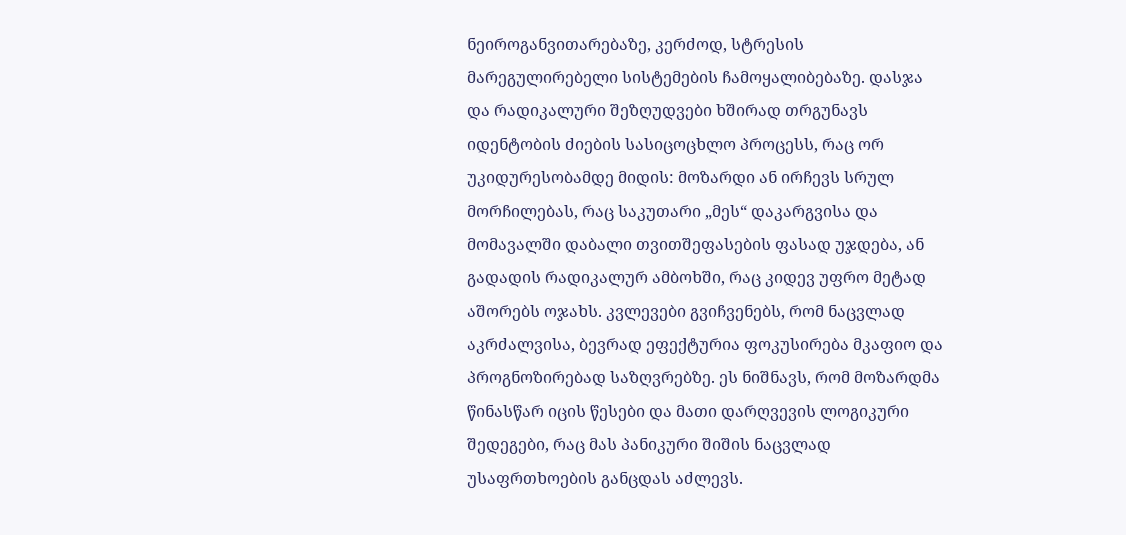ნეიროგანვითარებაზე, კერძოდ, სტრესის მარეგულირებელი სისტემების ჩამოყალიბებაზე. დასჯა და რადიკალური შეზღუდვები ხშირად თრგუნავს იდენტობის ძიების სასიცოცხლო პროცესს, რაც ორ უკიდურესობამდე მიდის: მოზარდი ან ირჩევს სრულ მორჩილებას, რაც საკუთარი „მეს“ დაკარგვისა და მომავალში დაბალი თვითშეფასების ფასად უჯდება, ან გადადის რადიკალურ ამბოხში, რაც კიდევ უფრო მეტად აშორებს ოჯახს. კვლევები გვიჩვენებს, რომ ნაცვლად აკრძალვისა, ბევრად ეფექტურია ფოკუსირება მკაფიო და პროგნოზირებად საზღვრებზე. ეს ნიშნავს, რომ მოზარდმა წინასწარ იცის წესები და მათი დარღვევის ლოგიკური შედეგები, რაც მას პანიკური შიშის ნაცვლად უსაფრთხოების განცდას აძლევს.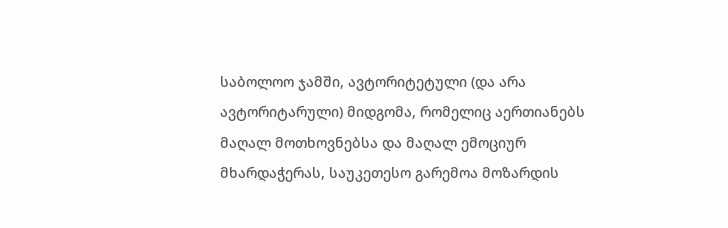საბოლოო ჯამში, ავტორიტეტული (და არა ავტორიტარული) მიდგომა, რომელიც აერთიანებს მაღალ მოთხოვნებსა და მაღალ ემოციურ მხარდაჭერას, საუკეთესო გარემოა მოზარდის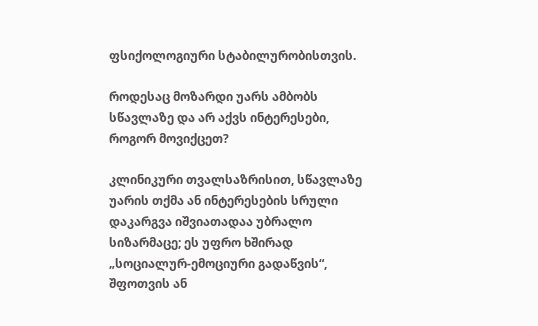ფსიქოლოგიური სტაბილურობისთვის.

როდესაც მოზარდი უარს ამბობს სწავლაზე და არ აქვს ინტერესები, როგორ მოვიქცეთ?

კლინიკური თვალსაზრისით, სწავლაზე უარის თქმა ან ინტერესების სრული დაკარგვა იშვიათადაა უბრალო სიზარმაცე; ეს უფრო ხშირად „სოციალურ-ემოციური გადაწვის“, შფოთვის ან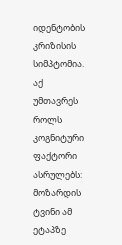იდენტობის კრიზისის სიმპტომია. აქ უმთავრეს როლს კოგნიტური ფაქტორი ასრულებს: მოზარდის ტვინი ამ ეტაპზე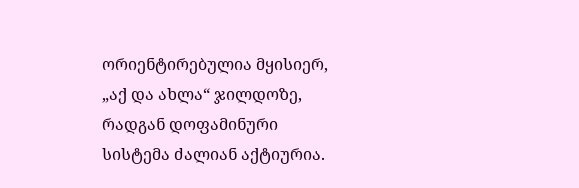ორიენტირებულია მყისიერ, „აქ და ახლა“ ჯილდოზე, რადგან დოფამინური სისტემა ძალიან აქტიურია.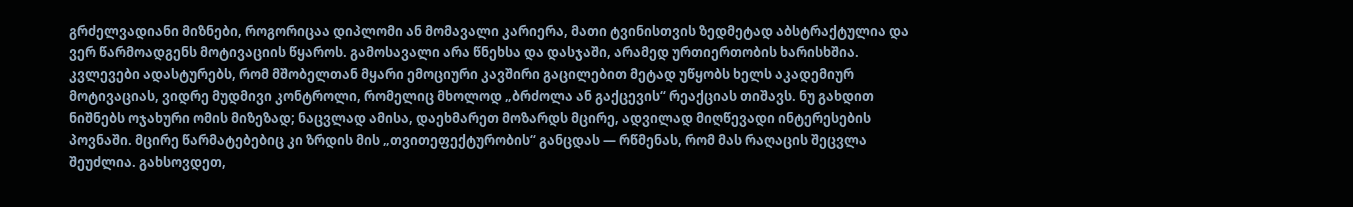გრძელვადიანი მიზნები, როგორიცაა დიპლომი ან მომავალი კარიერა, მათი ტვინისთვის ზედმეტად აბსტრაქტულია და ვერ წარმოადგენს მოტივაციის წყაროს. გამოსავალი არა წნეხსა და დასჯაში, არამედ ურთიერთობის ხარისხშია. კვლევები ადასტურებს, რომ მშობელთან მყარი ემოციური კავშირი გაცილებით მეტად უწყობს ხელს აკადემიურ მოტივაციას, ვიდრე მუდმივი კონტროლი, რომელიც მხოლოდ „ბრძოლა ან გაქცევის“ რეაქციას თიშავს. ნუ გახდით ნიშნებს ოჯახური ომის მიზეზად; ნაცვლად ამისა, დაეხმარეთ მოზარდს მცირე, ადვილად მიღწევადი ინტერესების პოვნაში. მცირე წარმატებებიც კი ზრდის მის „თვითეფექტურობის“ განცდას — რწმენას, რომ მას რაღაცის შეცვლა შეუძლია. გახსოვდეთ,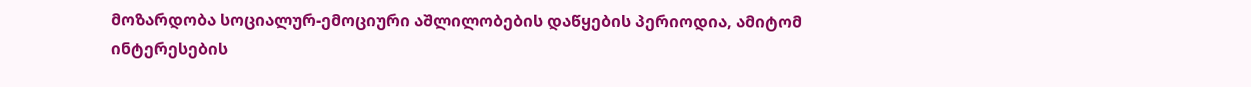მოზარდობა სოციალურ-ემოციური აშლილობების დაწყების პერიოდია, ამიტომ ინტერესების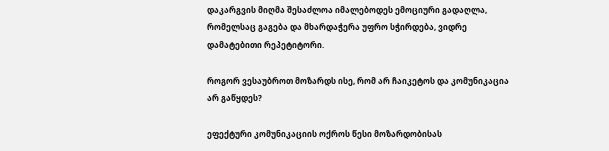დაკარგვის მიღმა შესაძლოა იმალებოდეს ემოციური გადაღლა, რომელსაც გაგება და მხარდაჭერა უფრო სჭირდება, ვიდრე დამატებითი რეპეტიტორი.

როგორ ვესაუბროთ მოზარდს ისე, რომ არ ჩაიკეტოს და კომუნიკაცია არ გაწყდეს?

ეფექტური კომუნიკაციის ოქროს წესი მოზარდობისას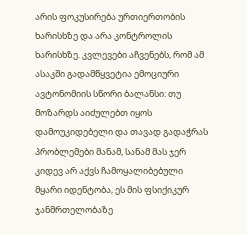არის ფოკუსირება ურთიერთობის ხარისხზე და არა კონტროლის ხარისხზე. კვლევები აჩვენებს, რომ ამ ასაკში გადამწყვეტია ემოციური ავტონომიის სწორი ბალანსი: თუ მოზარდს აიძულებთ იყოს დამოუკიდებელი და თავად გადაჭრას პრობლემები მანამ, სანამ მას ჯერ კიდევ არ აქვს ჩამოყალიბებული მყარი იდენტობა, ეს მის ფსიქიკურ ჯანმრთელობაზე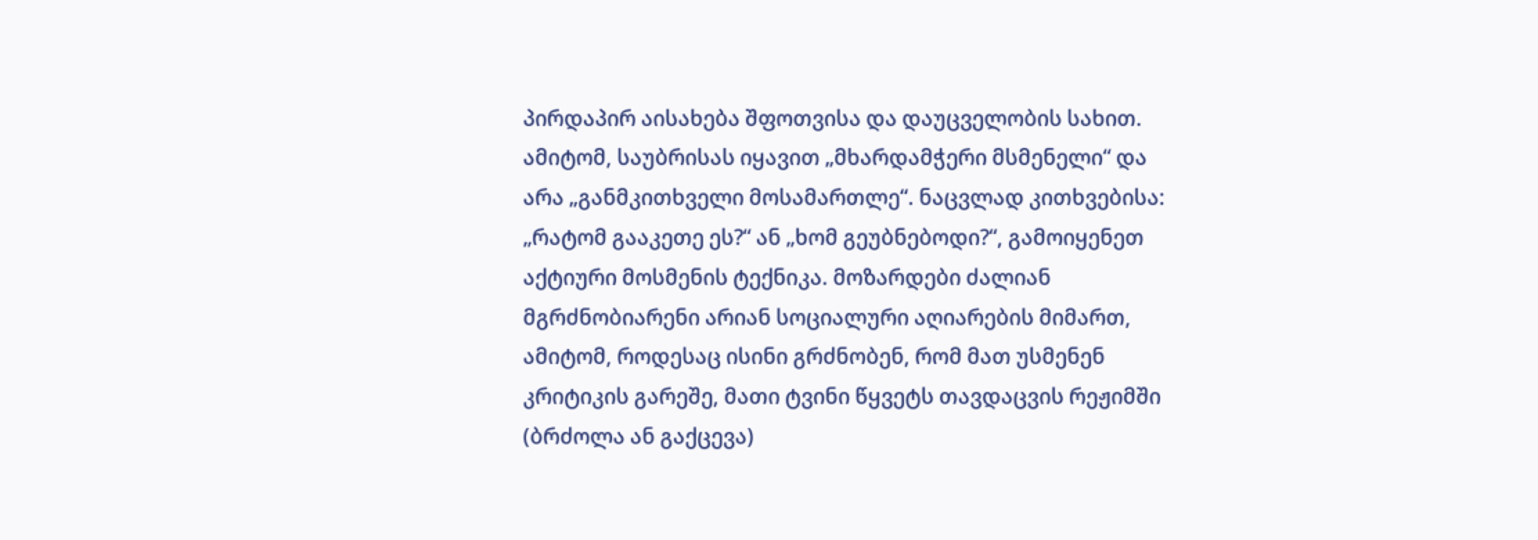პირდაპირ აისახება შფოთვისა და დაუცველობის სახით. ამიტომ, საუბრისას იყავით „მხარდამჭერი მსმენელი“ და არა „განმკითხველი მოსამართლე“. ნაცვლად კითხვებისა: „რატომ გააკეთე ეს?“ ან „ხომ გეუბნებოდი?“, გამოიყენეთ აქტიური მოსმენის ტექნიკა. მოზარდები ძალიან მგრძნობიარენი არიან სოციალური აღიარების მიმართ, ამიტომ, როდესაც ისინი გრძნობენ, რომ მათ უსმენენ კრიტიკის გარეშე, მათი ტვინი წყვეტს თავდაცვის რეჟიმში (ბრძოლა ან გაქცევა)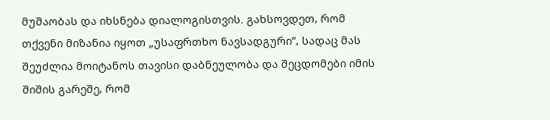მუშაობას და იხსნება დიალოგისთვის. გახსოვდეთ, რომ თქვენი მიზანია იყოთ „უსაფრთხო ნავსადგური“, სადაც მას შეუძლია მოიტანოს თავისი დაბნეულობა და შეცდომები იმის შიშის გარეშე, რომ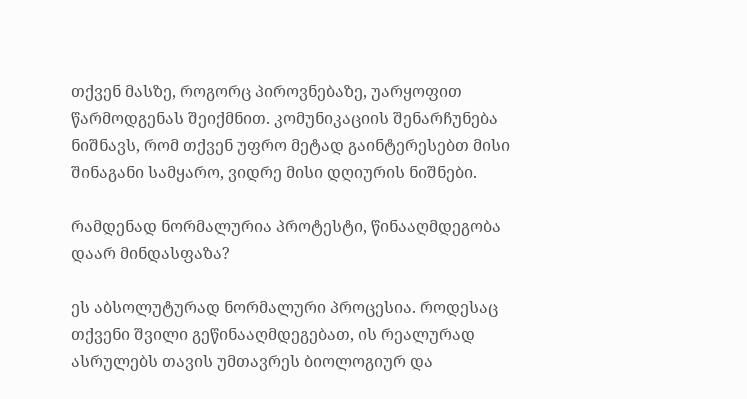თქვენ მასზე, როგორც პიროვნებაზე, უარყოფით წარმოდგენას შეიქმნით. კომუნიკაციის შენარჩუნება ნიშნავს, რომ თქვენ უფრო მეტად გაინტერესებთ მისი შინაგანი სამყარო, ვიდრე მისი დღიურის ნიშნები.

რამდენად ნორმალურია პროტესტი, წინააღმდეგობა დაარ მინდასფაზა?

ეს აბსოლუტურად ნორმალური პროცესია. როდესაც თქვენი შვილი გეწინააღმდეგებათ, ის რეალურად ასრულებს თავის უმთავრეს ბიოლოგიურ და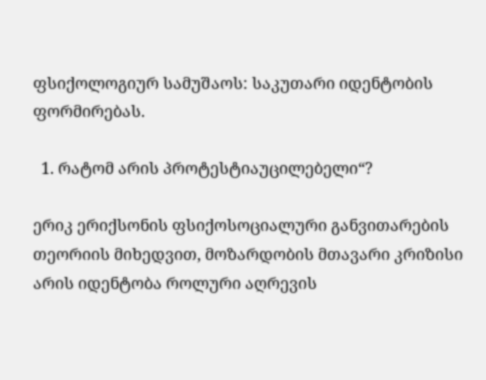ფსიქოლოგიურ სამუშაოს: საკუთარი იდენტობის ფორმირებას.

  1. რატომ არის პროტესტიაუცილებელი“?

ერიკ ერიქსონის ფსიქოსოციალური განვითარების თეორიის მიხედვით, მოზარდობის მთავარი კრიზისი არის იდენტობა როლური აღრევის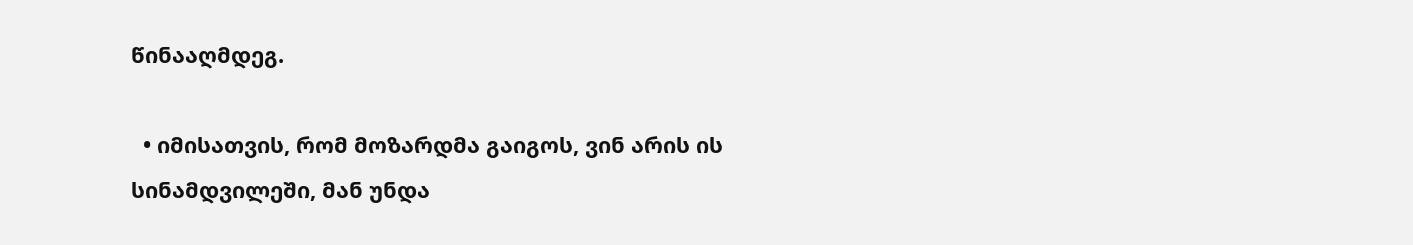წინააღმდეგ.

  • იმისათვის, რომ მოზარდმა გაიგოს, ვინ არის ის სინამდვილეში, მან უნდა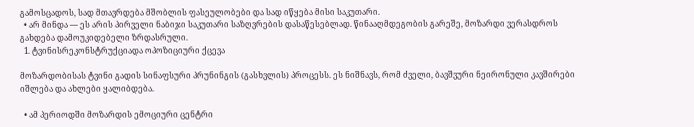გამოსცადოს, სად მთავრდება მშობლის ფასეულობები და სად იწყება მისი საკუთარი.
  • არ მინდა — ეს არის პირველი ნაბიჯი საკუთარი საზღვრების დასაწესებლად. წინააღმდეგობის გარეშე, მოზარდი ვერასდროს გახდება დამოუკიდებელი ზრდასრული.
  1. ტვინისრეკონსტრუქციადა ოპოზიციური ქცევა

მოზარდობისას ტვინი გადის სინაფსური პრუნინგის (გასხვლის) პროცესს. ეს ნიშნავს, რომ ძველი, ბავშვური ნეირონული კავშირები იშლება და ახლები ყალიბდება.

  • ამ პერიოდში მოზარდის ემოციური ცენტრი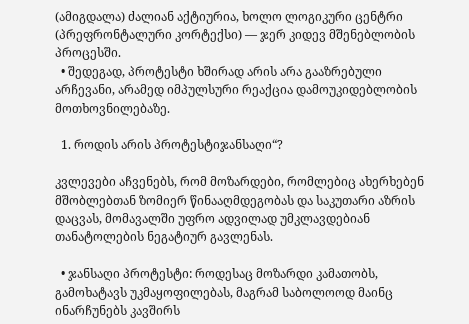(ამიგდალა) ძალიან აქტიურია, ხოლო ლოგიკური ცენტრი (პრეფრონტალური კორტექსი) — ჯერ კიდევ მშენებლობის პროცესში.
  • შედეგად, პროტესტი ხშირად არის არა გააზრებული არჩევანი, არამედ იმპულსური რეაქცია დამოუკიდებლობის მოთხოვნილებაზე.

  1. როდის არის პროტესტიჯანსაღი“?

კვლევები აჩვენებს, რომ მოზარდები, რომლებიც ახერხებენ მშობლებთან ზომიერ წინააღმდეგობას და საკუთარი აზრის დაცვას, მომავალში უფრო ადვილად უმკლავდებიან თანატოლების ნეგატიურ გავლენას.

  • ჯანსაღი პროტესტი: როდესაც მოზარდი კამათობს, გამოხატავს უკმაყოფილებას, მაგრამ საბოლოოდ მაინც ინარჩუნებს კავშირს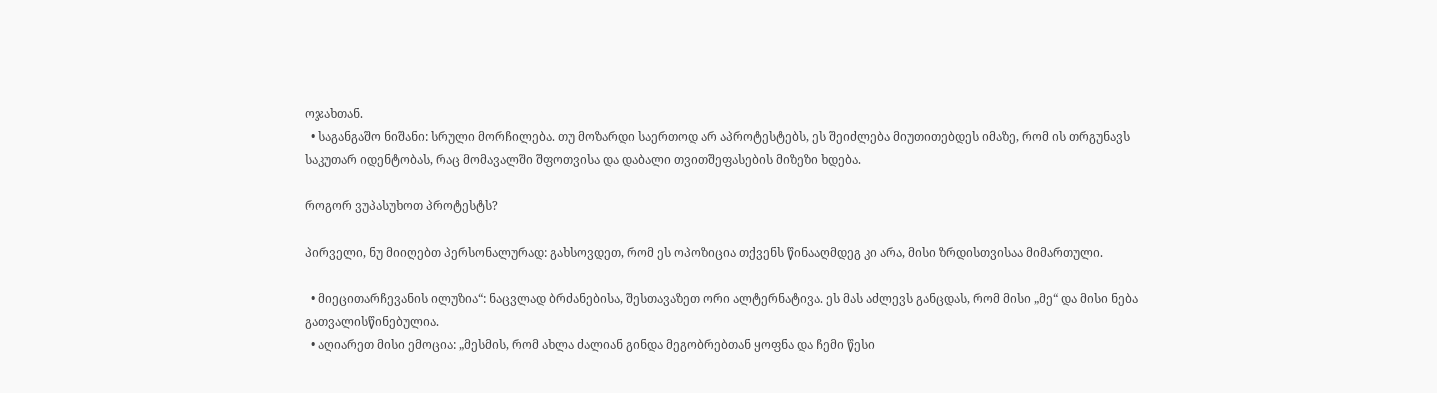ოჯახთან.
  • საგანგაშო ნიშანი: სრული მორჩილება. თუ მოზარდი საერთოდ არ აპროტესტებს, ეს შეიძლება მიუთითებდეს იმაზე, რომ ის თრგუნავს საკუთარ იდენტობას, რაც მომავალში შფოთვისა და დაბალი თვითშეფასების მიზეზი ხდება.

როგორ ვუპასუხოთ პროტესტს?

პირველი, ნუ მიიღებთ პერსონალურად: გახსოვდეთ, რომ ეს ოპოზიცია თქვენს წინააღმდეგ კი არა, მისი ზრდისთვისაა მიმართული.

  • მიეცითარჩევანის ილუზია“: ნაცვლად ბრძანებისა, შესთავაზეთ ორი ალტერნატივა. ეს მას აძლევს განცდას, რომ მისი „მე“ და მისი ნება გათვალისწინებულია.
  • აღიარეთ მისი ემოცია: „მესმის, რომ ახლა ძალიან გინდა მეგობრებთან ყოფნა და ჩემი წესი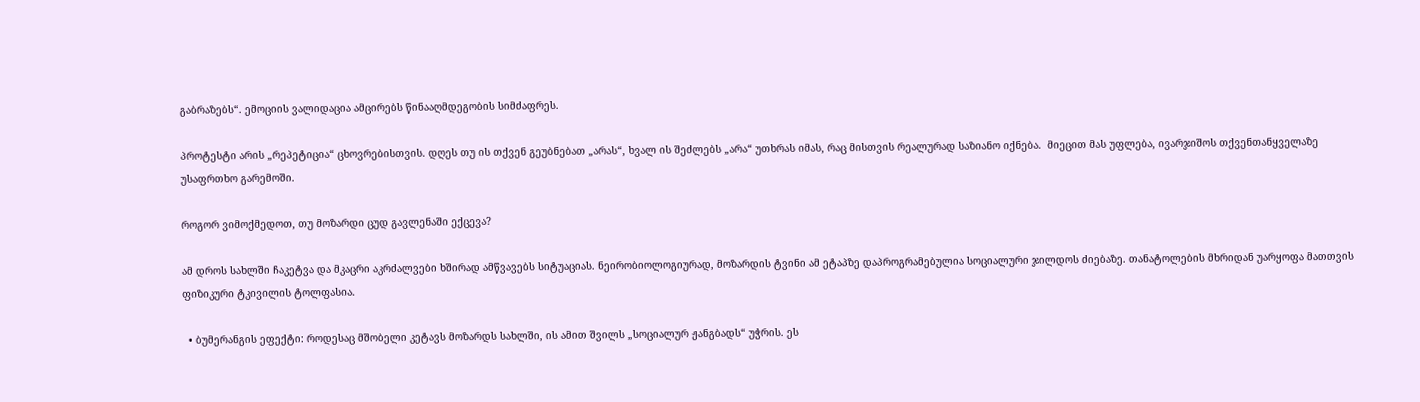გაბრაზებს“. ემოციის ვალიდაცია ამცირებს წინააღმდეგობის სიმძაფრეს.

პროტესტი არის „რეპეტიცია“ ცხოვრებისთვის. დღეს თუ ის თქვენ გეუბნებათ „არას“, ხვალ ის შეძლებს „არა“ უთხრას იმას, რაც მისთვის რეალურად საზიანო იქნება.  მიეცით მას უფლება, ივარჯიშოს თქვენთანყველაზე უსაფრთხო გარემოში.

როგორ ვიმოქმედოთ, თუ მოზარდი ცუდ გავლენაში ექცევა?

ამ დროს სახლში ჩაკეტვა და მკაცრი აკრძალვები ხშირად ამწვავებს სიტუაციას. ნეირობიოლოგიურად, მოზარდის ტვინი ამ ეტაპზე დაპროგრამებულია სოციალური ჯილდოს ძიებაზე. თანატოლების მხრიდან უარყოფა მათთვის ფიზიკური ტკივილის ტოლფასია.

  • ბუმერანგის ეფექტი: როდესაც მშობელი კეტავს მოზარდს სახლში, ის ამით შვილს „სოციალურ ჟანგბადს“ უჭრის. ეს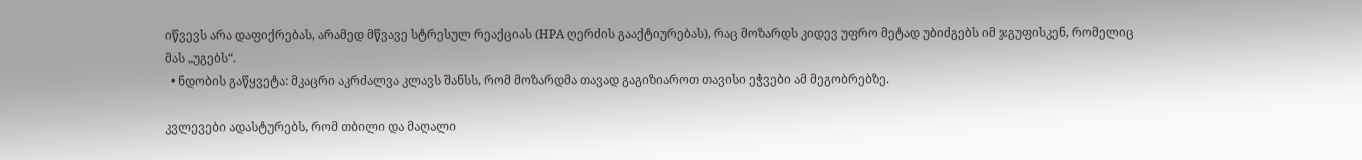იწვევს არა დაფიქრებას, არამედ მწვავე სტრესულ რეაქციას (HPA ღერძის გააქტიურებას), რაც მოზარდს კიდევ უფრო მეტად უბიძგებს იმ ჯგუფისკენ, რომელიც მას „უგებს“.
  • ნდობის გაწყვეტა: მკაცრი აკრძალვა კლავს შანსს, რომ მოზარდმა თავად გაგიზიაროთ თავისი ეჭვები ამ მეგობრებზე.

კვლევები ადასტურებს, რომ თბილი და მაღალი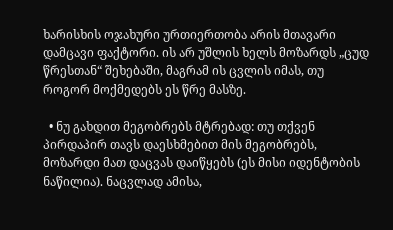ხარისხის ოჯახური ურთიერთობა არის მთავარი დამცავი ფაქტორი. ის არ უშლის ხელს მოზარდს „ცუდ წრესთან“ შეხებაში, მაგრამ ის ცვლის იმას, თუ როგორ მოქმედებს ეს წრე მასზე.

  • ნუ გახდით მეგობრებს მტრებად: თუ თქვენ პირდაპირ თავს დაესხმებით მის მეგობრებს, მოზარდი მათ დაცვას დაიწყებს (ეს მისი იდენტობის ნაწილია). ნაცვლად ამისა,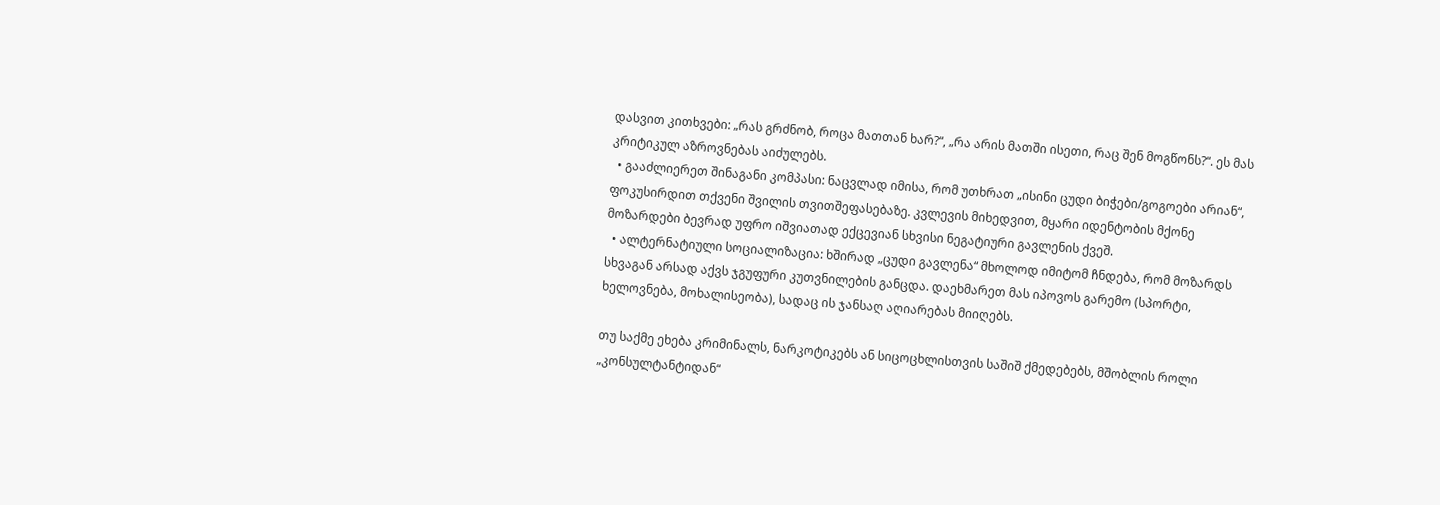დასვით კითხვები: „რას გრძნობ, როცა მათთან ხარ?“, „რა არის მათში ისეთი, რაც შენ მოგწონს?“. ეს მას კრიტიკულ აზროვნებას აიძულებს.
  • გააძლიერეთ შინაგანი კომპასი: ნაცვლად იმისა, რომ უთხრათ „ისინი ცუდი ბიჭები/გოგოები არიან“, ფოკუსირდით თქვენი შვილის თვითშეფასებაზე. კვლევის მიხედვით, მყარი იდენტობის მქონე მოზარდები ბევრად უფრო იშვიათად ექცევიან სხვისი ნეგატიური გავლენის ქვეშ.
  • ალტერნატიული სოციალიზაცია: ხშირად „ცუდი გავლენა“ მხოლოდ იმიტომ ჩნდება, რომ მოზარდს სხვაგან არსად აქვს ჯგუფური კუთვნილების განცდა. დაეხმარეთ მას იპოვოს გარემო (სპორტი, ხელოვნება, მოხალისეობა), სადაც ის ჯანსაღ აღიარებას მიიღებს.

თუ საქმე ეხება კრიმინალს, ნარკოტიკებს ან სიცოცხლისთვის საშიშ ქმედებებს, მშობლის როლი „კონსულტანტიდან“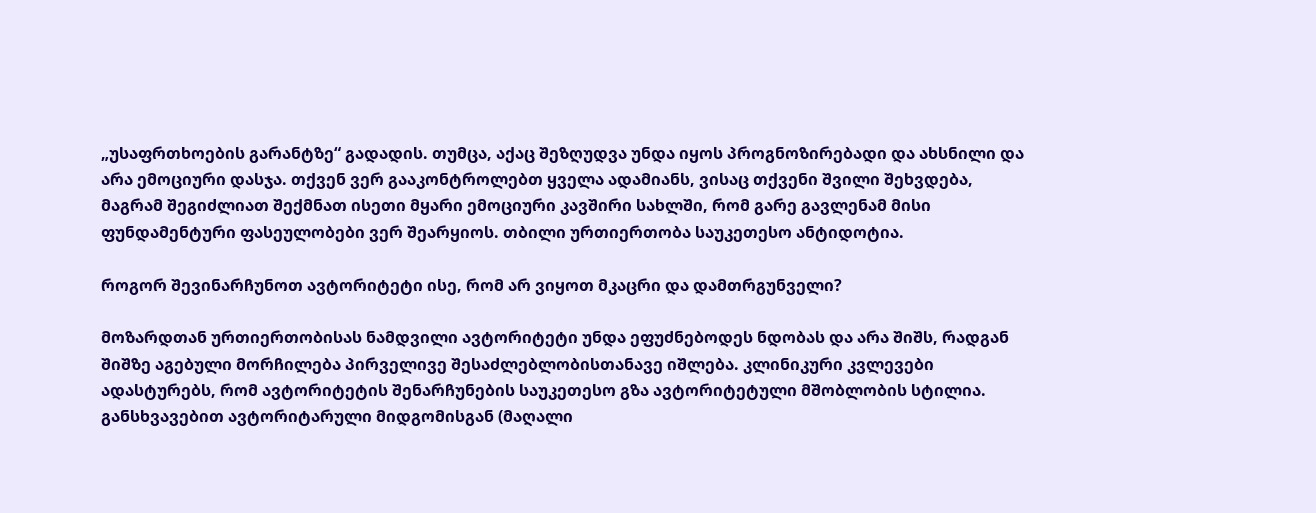„უსაფრთხოების გარანტზე“ გადადის. თუმცა, აქაც შეზღუდვა უნდა იყოს პროგნოზირებადი და ახსნილი და არა ემოციური დასჯა. თქვენ ვერ გააკონტროლებთ ყველა ადამიანს, ვისაც თქვენი შვილი შეხვდება, მაგრამ შეგიძლიათ შექმნათ ისეთი მყარი ემოციური კავშირი სახლში, რომ გარე გავლენამ მისი ფუნდამენტური ფასეულობები ვერ შეარყიოს. თბილი ურთიერთობა საუკეთესო ანტიდოტია.

როგორ შევინარჩუნოთ ავტორიტეტი ისე, რომ არ ვიყოთ მკაცრი და დამთრგუნველი?

მოზარდთან ურთიერთობისას ნამდვილი ავტორიტეტი უნდა ეფუძნებოდეს ნდობას და არა შიშს, რადგან შიშზე აგებული მორჩილება პირველივე შესაძლებლობისთანავე იშლება. კლინიკური კვლევები ადასტურებს, რომ ავტორიტეტის შენარჩუნების საუკეთესო გზა ავტორიტეტული მშობლობის სტილია. განსხვავებით ავტორიტარული მიდგომისგან (მაღალი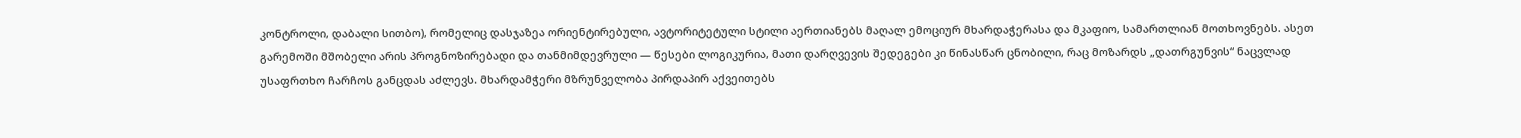კონტროლი, დაბალი სითბო), რომელიც დასჯაზეა ორიენტირებული, ავტორიტეტული სტილი აერთიანებს მაღალ ემოციურ მხარდაჭერასა და მკაფიო, სამართლიან მოთხოვნებს. ასეთ გარემოში მშობელი არის პროგნოზირებადი და თანმიმდევრული — წესები ლოგიკურია, მათი დარღვევის შედეგები კი წინასწარ ცნობილი, რაც მოზარდს „დათრგუნვის“ ნაცვლად უსაფრთხო ჩარჩოს განცდას აძლევს. მხარდამჭერი მზრუნველობა პირდაპირ აქვეითებს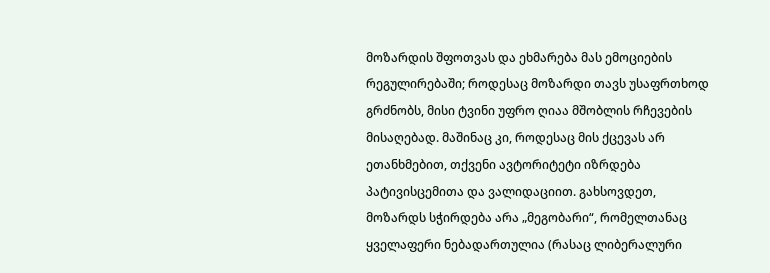მოზარდის შფოთვას და ეხმარება მას ემოციების რეგულირებაში; როდესაც მოზარდი თავს უსაფრთხოდ გრძნობს, მისი ტვინი უფრო ღიაა მშობლის რჩევების მისაღებად. მაშინაც კი, როდესაც მის ქცევას არ ეთანხმებით, თქვენი ავტორიტეტი იზრდება პატივისცემითა და ვალიდაციით. გახსოვდეთ, მოზარდს სჭირდება არა „მეგობარი“, რომელთანაც ყველაფერი ნებადართულია (რასაც ლიბერალური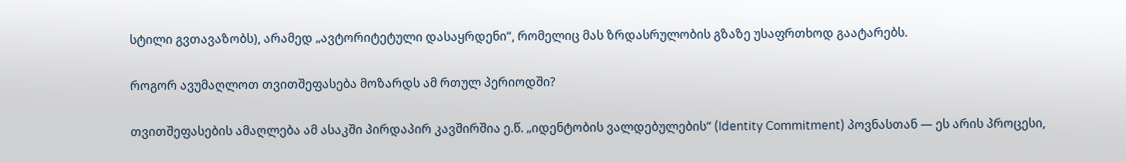სტილი გვთავაზობს), არამედ „ავტორიტეტული დასაყრდენი“, რომელიც მას ზრდასრულობის გზაზე უსაფრთხოდ გაატარებს.

როგორ ავუმაღლოთ თვითშეფასება მოზარდს ამ რთულ პერიოდში?

თვითშეფასების ამაღლება ამ ასაკში პირდაპირ კავშირშია ე.წ. „იდენტობის ვალდებულების“ (Identity Commitment) პოვნასთან — ეს არის პროცესი,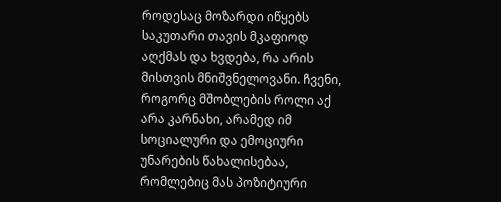როდესაც მოზარდი იწყებს საკუთარი თავის მკაფიოდ აღქმას და ხვდება, რა არის მისთვის მნიშვნელოვანი. ჩვენი, როგორც მშობლების როლი აქ არა კარნახი, არამედ იმ სოციალური და ემოციური უნარების წახალისებაა, რომლებიც მას პოზიტიური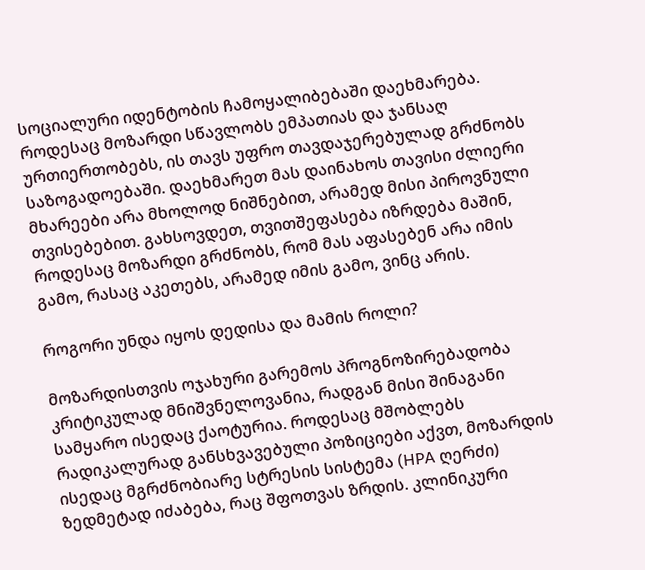სოციალური იდენტობის ჩამოყალიბებაში დაეხმარება. როდესაც მოზარდი სწავლობს ემპათიას და ჯანსაღ ურთიერთობებს, ის თავს უფრო თავდაჯერებულად გრძნობს საზოგადოებაში. დაეხმარეთ მას დაინახოს თავისი ძლიერი მხარეები არა მხოლოდ ნიშნებით, არამედ მისი პიროვნული თვისებებით. გახსოვდეთ, თვითშეფასება იზრდება მაშინ, როდესაც მოზარდი გრძნობს, რომ მას აფასებენ არა იმის გამო, რასაც აკეთებს, არამედ იმის გამო, ვინც არის.

როგორი უნდა იყოს დედისა და მამის როლი?

მოზარდისთვის ოჯახური გარემოს პროგნოზირებადობა კრიტიკულად მნიშვნელოვანია, რადგან მისი შინაგანი სამყარო ისედაც ქაოტურია. როდესაც მშობლებს რადიკალურად განსხვავებული პოზიციები აქვთ, მოზარდის ისედაც მგრძნობიარე სტრესის სისტემა (HPA ღერძი) ზედმეტად იძაბება, რაც შფოთვას ზრდის. კლინიკური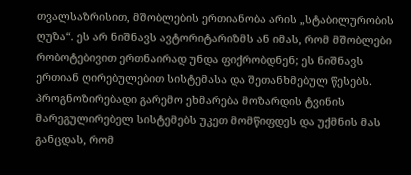თვალსაზრისით, მშობლების ერთიანობა არის „სტაბილურობის ღუზა“. ეს არ ნიშნავს ავტორიტარიზმს ან იმას, რომ მშობლები რობოტებივით ერთნაირად უნდა ფიქრობდნენ; ეს ნიშნავს ერთიან ღირებულებით სისტემასა და შეთანხმებულ წესებს. პროგნოზირებადი გარემო ეხმარება მოზარდის ტვინის მარეგულირებელ სისტემებს უკეთ მომწიფდეს და უქმნის მას განცდას, რომ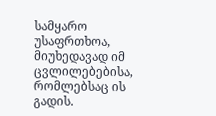სამყარო უსაფრთხოა, მიუხედავად იმ ცვლილებებისა, რომლებსაც ის გადის.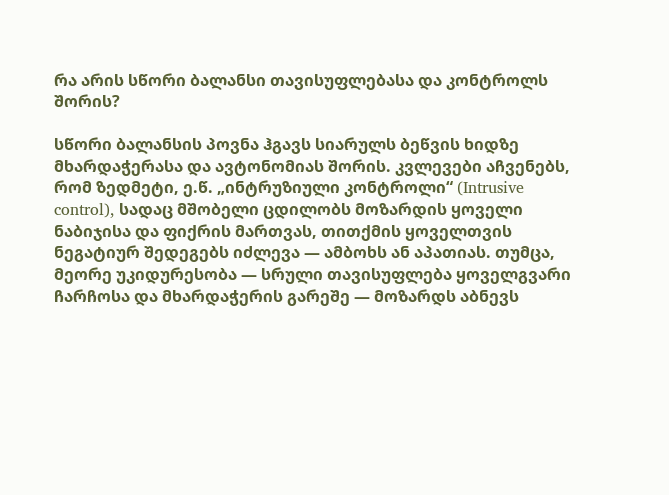რა არის სწორი ბალანსი თავისუფლებასა და კონტროლს შორის?

სწორი ბალანსის პოვნა ჰგავს სიარულს ბეწვის ხიდზე მხარდაჭერასა და ავტონომიას შორის. კვლევები აჩვენებს, რომ ზედმეტი, ე.წ. „ინტრუზიული კონტროლი“ (Intrusive control), სადაც მშობელი ცდილობს მოზარდის ყოველი ნაბიჯისა და ფიქრის მართვას, თითქმის ყოველთვის ნეგატიურ შედეგებს იძლევა — ამბოხს ან აპათიას. თუმცა, მეორე უკიდურესობა — სრული თავისუფლება ყოველგვარი ჩარჩოსა და მხარდაჭერის გარეშე — მოზარდს აბნევს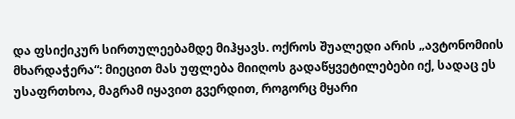და ფსიქიკურ სირთულეებამდე მიჰყავს. ოქროს შუალედი არის „ავტონომიის მხარდაჭერა“: მიეცით მას უფლება მიიღოს გადაწყვეტილებები იქ, სადაც ეს უსაფრთხოა, მაგრამ იყავით გვერდით, როგორც მყარი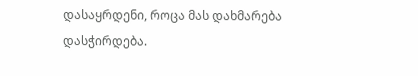დასაყრდენი, როცა მას დახმარება დასჭირდება.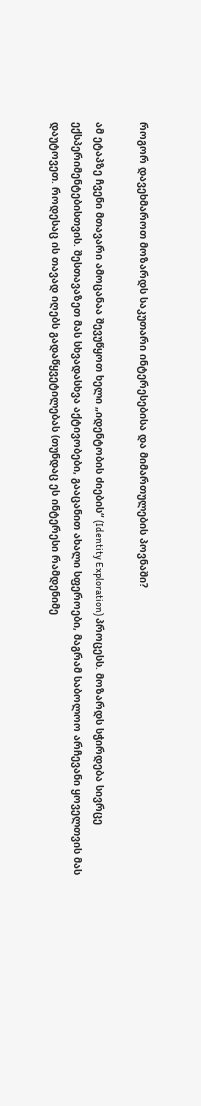როგორ დავეხმაროთ მოზარდს საკუთარი ინტერესებისა და მიმართულების პოვნაში?

ამ ეტაპზე ჩვენი მთავარი ამოცანაა შევუწყოთ ხელი „იდენტობის ძიების“ (Identity Exploration) პროცესს. მოზარდს სჭირდება სივრცე ექსპერიმენტებისთვის. შესთავაზეთ მას სხვადასხვა აქტივობები, გააცანით ახალი სფეროები, მაგრამ საბოლოო არჩევანი ყოველთვის მას დაუტოვეთ. როდესაც ის თავად იღებს გადაწყვეტილებას (თუნდაც ეს ინტერესი რამდენიმე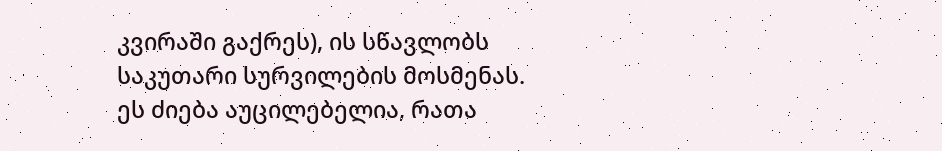კვირაში გაქრეს), ის სწავლობს საკუთარი სურვილების მოსმენას. ეს ძიება აუცილებელია, რათა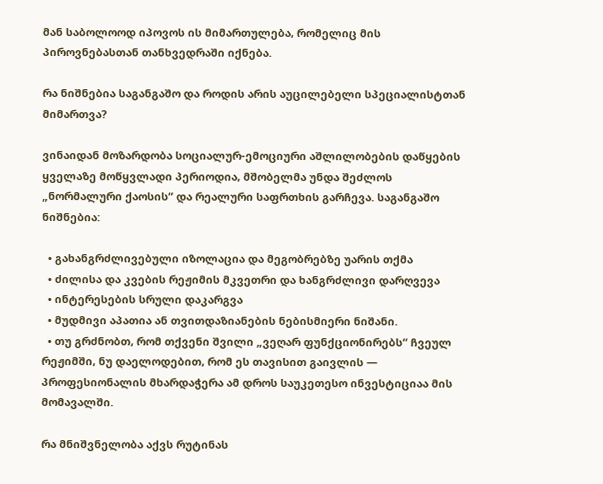მან საბოლოოდ იპოვოს ის მიმართულება, რომელიც მის პიროვნებასთან თანხვედრაში იქნება.

რა ნიშნებია საგანგაშო და როდის არის აუცილებელი სპეციალისტთან მიმართვა?

ვინაიდან მოზარდობა სოციალურ-ემოციური აშლილობების დაწყების ყველაზე მოწყვლადი პერიოდია, მშობელმა უნდა შეძლოს „ნორმალური ქაოსის“ და რეალური საფრთხის გარჩევა. საგანგაშო ნიშნებია:

  • გახანგრძლივებული იზოლაცია და მეგობრებზე უარის თქმა
  • ძილისა და კვების რეჟიმის მკვეთრი და ხანგრძლივი დარღვევა
  • ინტერესების სრული დაკარგვა
  • მუდმივი აპათია ან თვითდაზიანების ნებისმიერი ნიშანი.
  • თუ გრძნობთ, რომ თქვენი შვილი „ვეღარ ფუნქციონირებს“ ჩვეულ რეჟიმში, ნუ დაელოდებით, რომ ეს თავისით გაივლის — პროფესიონალის მხარდაჭერა ამ დროს საუკეთესო ინვესტიციაა მის მომავალში.

რა მნიშვნელობა აქვს რუტინას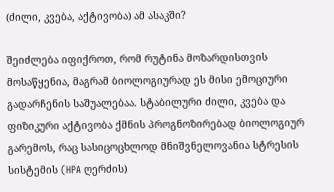(ძილი, კვება, აქტივობა) ამ ასაკში?

შეიძლება იფიქროთ, რომ რუტინა მოზარდისთვის მოსაწყენია, მაგრამ ბიოლოგიურად ეს მისი ემოციური გადარჩენის საშუალებაა. სტაბილური ძილი, კვება და ფიზიკური აქტივობა ქმნის პროგნოზირებად ბიოლოგიურ გარემოს, რაც სასიცოცხლოდ მნიშვნელოვანია სტრესის სისტემის (HPA ღერძის)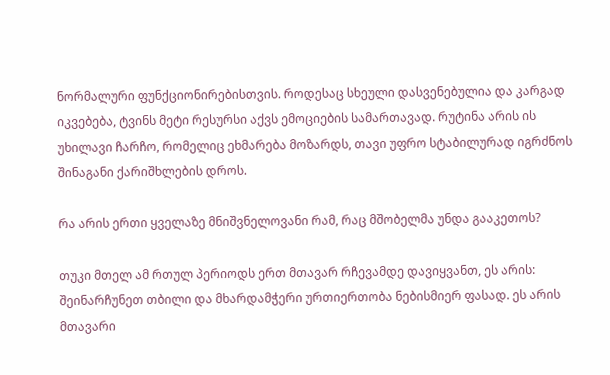ნორმალური ფუნქციონირებისთვის. როდესაც სხეული დასვენებულია და კარგად იკვებება, ტვინს მეტი რესურსი აქვს ემოციების სამართავად. რუტინა არის ის უხილავი ჩარჩო, რომელიც ეხმარება მოზარდს, თავი უფრო სტაბილურად იგრძნოს შინაგანი ქარიშხლების დროს.

რა არის ერთი ყველაზე მნიშვნელოვანი რამ, რაც მშობელმა უნდა გააკეთოს?

თუკი მთელ ამ რთულ პერიოდს ერთ მთავარ რჩევამდე დავიყვანთ, ეს არის: შეინარჩუნეთ თბილი და მხარდამჭერი ურთიერთობა ნებისმიერ ფასად. ეს არის მთავარი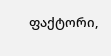ფაქტორი,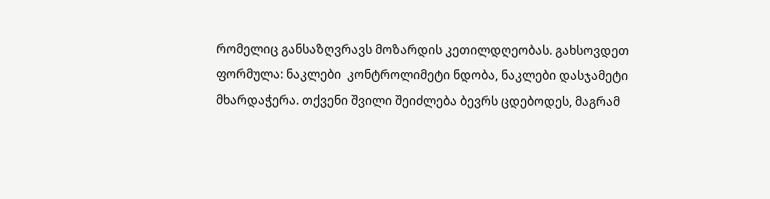რომელიც განსაზღვრავს მოზარდის კეთილდღეობას. გახსოვდეთ ფორმულა: ნაკლები  კონტროლიმეტი ნდობა, ნაკლები დასჯამეტი მხარდაჭერა. თქვენი შვილი შეიძლება ბევრს ცდებოდეს, მაგრამ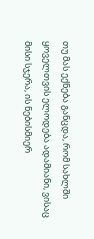თუ მას ექნება განცდა, რომ სახლში ყოველთვის ელოდება ადამიანი, ვისაც მისი სჯერა, ის ნებისმიერ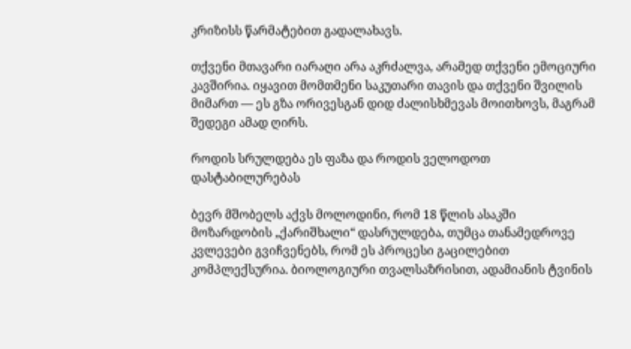კრიზისს წარმატებით გადალახავს.

თქვენი მთავარი იარაღი არა აკრძალვა, არამედ თქვენი ემოციური კავშირია. იყავით მომთმენი საკუთარი თავის და თქვენი შვილის მიმართ — ეს გზა ორივესგან დიდ ძალისხმევას მოითხოვს, მაგრამ შედეგი ამად ღირს.

როდის სრულდება ეს ფაზა და როდის ველოდოთ დასტაბილურებას

ბევრ მშობელს აქვს მოლოდინი, რომ 18 წლის ასაკში მოზარდობის „ქარიშხალი“ დასრულდება, თუმცა თანამედროვე კვლევები გვიჩვენებს, რომ ეს პროცესი გაცილებით კომპლექსურია. ბიოლოგიური თვალსაზრისით, ადამიანის ტვინის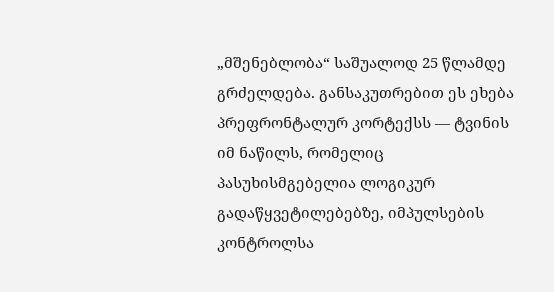„მშენებლობა“ საშუალოდ 25 წლამდე გრძელდება. განსაკუთრებით ეს ეხება პრეფრონტალურ კორტექსს — ტვინის იმ ნაწილს, რომელიც პასუხისმგებელია ლოგიკურ გადაწყვეტილებებზე, იმპულსების კონტროლსა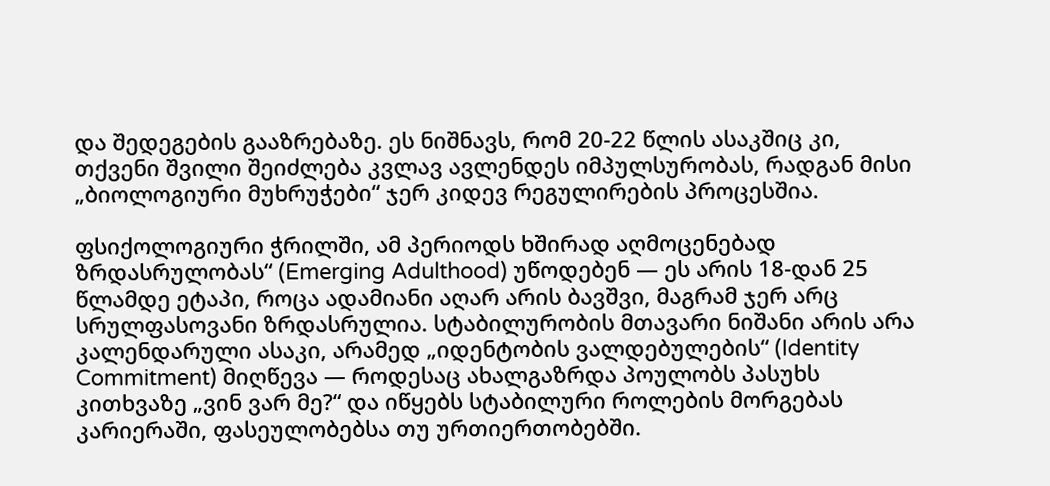და შედეგების გააზრებაზე. ეს ნიშნავს, რომ 20-22 წლის ასაკშიც კი, თქვენი შვილი შეიძლება კვლავ ავლენდეს იმპულსურობას, რადგან მისი „ბიოლოგიური მუხრუჭები“ ჯერ კიდევ რეგულირების პროცესშია.

ფსიქოლოგიური ჭრილში, ამ პერიოდს ხშირად აღმოცენებად ზრდასრულობას“ (Emerging Adulthood) უწოდებენ — ეს არის 18-დან 25 წლამდე ეტაპი, როცა ადამიანი აღარ არის ბავშვი, მაგრამ ჯერ არც სრულფასოვანი ზრდასრულია. სტაბილურობის მთავარი ნიშანი არის არა კალენდარული ასაკი, არამედ „იდენტობის ვალდებულების“ (Identity Commitment) მიღწევა — როდესაც ახალგაზრდა პოულობს პასუხს კითხვაზე „ვინ ვარ მე?“ და იწყებს სტაბილური როლების მორგებას კარიერაში, ფასეულობებსა თუ ურთიერთობებში.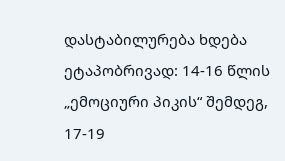დასტაბილურება ხდება ეტაპობრივად: 14-16 წლის „ემოციური პიკის“ შემდეგ, 17-19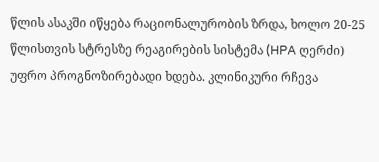წლის ასაკში იწყება რაციონალურობის ზრდა, ხოლო 20-25 წლისთვის სტრესზე რეაგირების სისტემა (HPA ღერძი) უფრო პროგნოზირებადი ხდება. კლინიკური რჩევა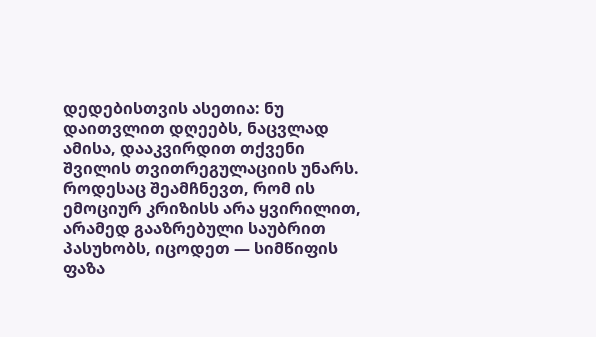დედებისთვის ასეთია: ნუ დაითვლით დღეებს, ნაცვლად ამისა, დააკვირდით თქვენი შვილის თვითრეგულაციის უნარს. როდესაც შეამჩნევთ, რომ ის ემოციურ კრიზისს არა ყვირილით, არამედ გააზრებული საუბრით პასუხობს, იცოდეთ — სიმწიფის ფაზა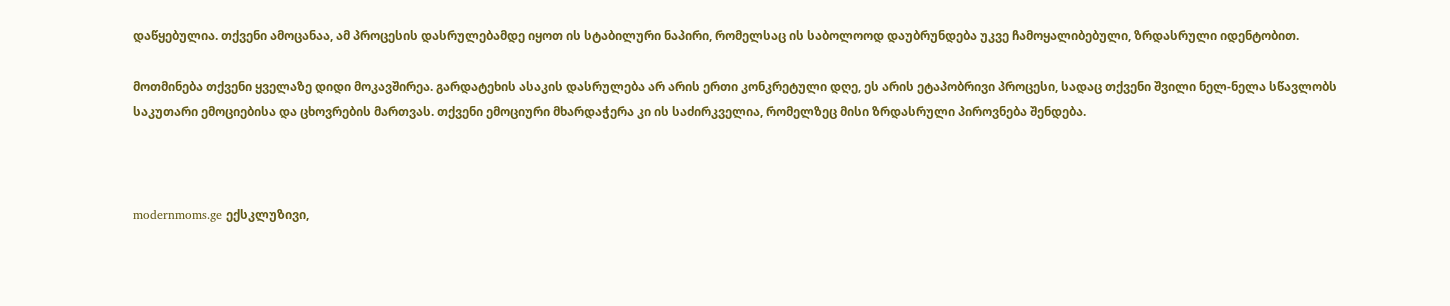დაწყებულია. თქვენი ამოცანაა, ამ პროცესის დასრულებამდე იყოთ ის სტაბილური ნაპირი, რომელსაც ის საბოლოოდ დაუბრუნდება უკვე ჩამოყალიბებული, ზრდასრული იდენტობით.

მოთმინება თქვენი ყველაზე დიდი მოკავშირეა. გარდატეხის ასაკის დასრულება არ არის ერთი კონკრეტული დღე, ეს არის ეტაპობრივი პროცესი, სადაც თქვენი შვილი ნელ-ნელა სწავლობს საკუთარი ემოციებისა და ცხოვრების მართვას. თქვენი ემოციური მხარდაჭერა კი ის საძირკველია, რომელზეც მისი ზრდასრული პიროვნება შენდება.



modernmoms.ge ექსკლუზივი,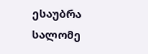ესაუბრა სალომე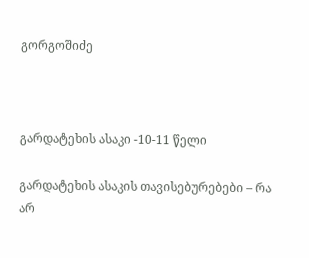გორგოშიძე



გარდატეხის ასაკი -10-11 წელი

გარდატეხის ასაკის თავისებურებები – რა არ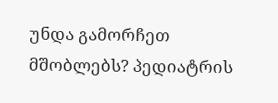უნდა გამორჩეთ მშობლებს? პედიატრის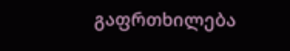გაფრთხილება